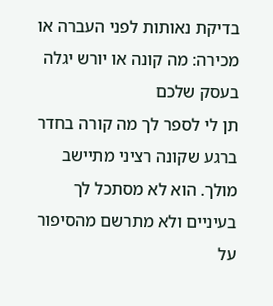בדיקת נאותות לפני העברה או מכירה: מה קונה או יורש יגלה בעסק שלכם
תן לי לספר לך מה קורה בחדר ברגע שקונה רציני מתיישב מולך. הוא לא מסתכל לך בעיניים ולא מתרשם מהסיפור על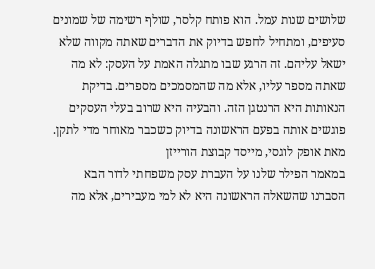שלושים שנות עמל. הוא פותח קלסר, שולף רשימה של שמונים סעיפים, ומתחיל לחפש בדיוק את הדברים שאתה מקווה שלא ישאל עליהם. זה הרגע שבו מתגלה האמת על העסק: לא מה שאתה מספר עליו, אלא מה שהמסמכים מספרים. בדיקת הנאותות היא הרנטגן הזה. והבעיה היא שרוב בעלי העסקים פוגשים אותה בפעם הראשונה בדיוק כשכבר מאוחר מדי לתקן.
מאת אופק לוגסי, מייסד קבוצת הורייזן
במאמר הפילר שלנו על העברת עסק משפחתי לדור הבא הסברנו שהשאלה הראשונה היא לא למי מעבירים, אלא מה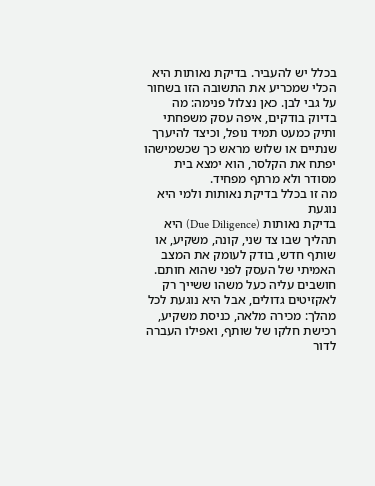בכלל יש להעביר. בדיקת נאותות היא הכלי שמכריע את התשובה הזו בשחור על גבי לבן. כאן נצלול פנימה: מה בדיוק בודקים, איפה עסק משפחתי ותיק כמעט תמיד נופל, וכיצד להיערך שנתיים או שלוש מראש כך שכשמישהו יפתח את הקלסר, הוא ימצא בית מסודר ולא מרתף מפחיד.
מה זו בכלל בדיקת נאותות ולמי היא נוגעת
בדיקת נאותות (Due Diligence) היא תהליך שבו צד שני, קונה, משקיע, או שותף חדש, בודק לעומק את המצב האמיתי של העסק לפני שהוא חותם. חושבים עליה כעל משהו ששייך רק לאקזיטים גדולים, אבל היא נוגעת לכל מהלך: מכירה מלאה, כניסת משקיע, רכישת חלקו של שותף, ואפילו העברה לדור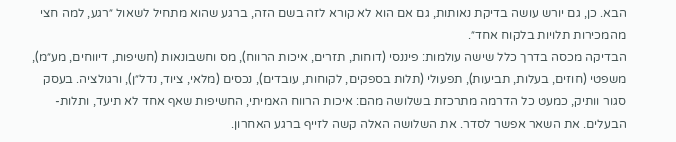הבא. כן, גם יורש עושה בדיקת נאותות, גם אם הוא לא קורא לזה בשם הזה, ברגע שהוא מתחיל לשאול ״רגע, למה חצי מהמכירות תלויות בלקוח אחד״.
הבדיקה מכסה בדרך כלל שישה עולמות: פיננסי (דוחות, תזרים, איכות הרווח), מס וחשבונאות (חשיפות, דיווחים, מע״מ), משפטי (חוזים, בעלות, תביעות), תפעולי (תלות בספקים, לקוחות, עובדים), נכסים (מלאי, ציוד, נדל״ן), ורגולציה. בעסק סגור וותיק, כמעט כל הדרמה מתרכזת בשלושה מהם: איכות הרווח האמיתי, החשיפות שאף אחד לא תיעד, ותלות-הבעלים. את השאר אפשר לסדר. את השלושה האלה קשה לזייף ברגע האחרון.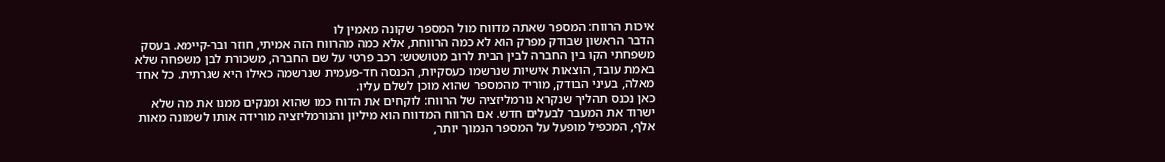איכות הרווח: המספר שאתה מדווח מול המספר שקונה מאמין לו
הדבר הראשון שבודק מפרק הוא לא כמה הרווחת, אלא כמה מהרווח הזה אמיתי, חוזר ובר-קיימא. בעסק משפחתי הקו בין החברה לבין הבית לרוב מטושטש: רכב פרטי על שם החברה, משכורת לבן משפחה שלא באמת עובד, הוצאות אישיות שנרשמו כעסקיות, הכנסה חד-פעמית שנרשמה כאילו היא שגרתית. כל אחד מאלה, בעיני הבודק, מוריד מהמספר שהוא מוכן לשלם עליו.
כאן נכנס תהליך שנקרא נורמליזציה של הרווח: לוקחים את הדוח כמו שהוא ומנקים ממנו את מה שלא ישרוד את המעבר לבעלים חדש. אם הרווח המדווח הוא מיליון והנורמליזציה מורידה אותו לשמונה מאות אלף, המכפיל מופעל על המספר הנמוך יותר,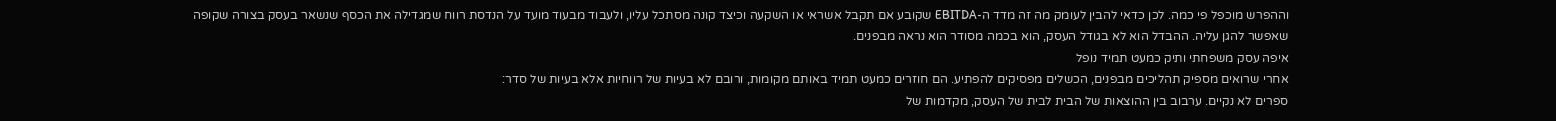וההפרש מוכפל פי כמה. לכן כדאי להבין לעומק מה זה מדד ה-EBITDA שקובע אם תקבל אשראי או השקעה וכיצד קונה מסתכל עליו, ולעבוד מבעוד מועד על הנדסת רווח שמגדילה את הכסף שנשאר בעסק בצורה שקופה שאפשר להגן עליה. ההבדל הוא לא בגודל העסק, הוא בכמה מסודר הוא נראה מבפנים.
איפה עסק משפחתי ותיק כמעט תמיד נופל
אחרי שרואים מספיק תהליכים מבפנים, הכשלים מפסיקים להפתיע. הם חוזרים כמעט תמיד באותם מקומות, ורובם לא בעיות של רווחיות אלא בעיות של סדר:
ספרים לא נקיים. ערבוב בין ההוצאות של הבית לבית של העסק, מקדמות של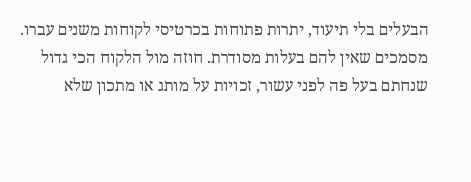הבעלים בלי תיעוד, יתרות פתוחות בכרטיסי לקוחות משנים עברו. מסמכים שאין להם בעלות מסודרת. חוזה מול הלקוח הכי גדול שנחתם בעל פה לפני עשור, זכויות על מותג או מתכון שלא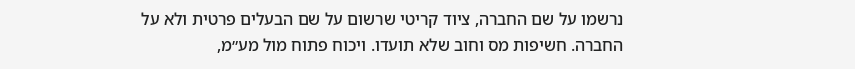נרשמו על שם החברה, ציוד קריטי שרשום על שם הבעלים פרטית ולא על החברה. חשיפות מס וחוב שלא תועדו. ויכוח פתוח מול מע״מ,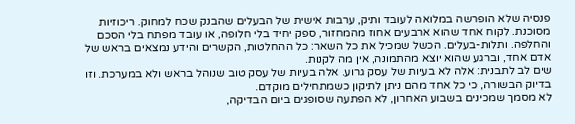פנסיה שלא הופרשה במלואה לעובד ותיק, ערבות אישית של הבעלים שהבנק שכח למחוק. ריכוזיות מסוכנת. לקוח אחד שהוא ארבעים אחוז מהמחזור, ספק יחיד בלי חלופה, או עובד מפתח בלי הסכם והחלפה. ותלות-בעלים. הכשל שמכיל את כל השאר: כל ההחלטות, הקשרים והידע נמצאים בראש של אדם אחד, וברגע שהוא יוצא מהתמונה, אין מה לקנות.
שים לב לתבנית: אלה לא בעיות של עסק גרוע. אלה בעיות של עסק טוב שנוהל בראש ולא במערכת. וזו בדיוק הבשורה, כי כל אחד מהם ניתן לתיקון כשמתחילים מוקדם.
לא מסמך שמכינים בשבוע האחרון, לא הפתעה שסופגים ביום הבדיקה,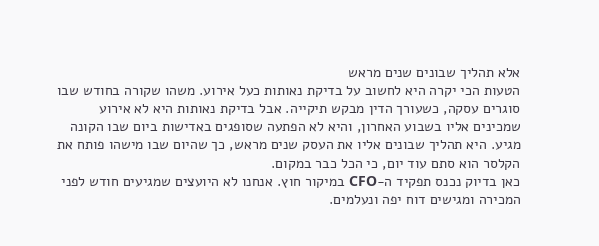אלא תהליך שבונים שנים מראש
הטעות הכי יקרה היא לחשוב על בדיקת נאותות כעל אירוע. משהו שקורה בחודש שבו סוגרים עסקה, כשעורך הדין מבקש תיקייה. אבל בדיקת נאותות היא לא אירוע שמכינים אליו בשבוע האחרון, והיא לא הפתעה שסופגים באדישות ביום שבו הקונה מגיע. היא תהליך שבונים אליו את העסק שנים מראש, כך שהיום שבו מישהו פותח את הקלסר הוא סתם עוד יום, כי הכל כבר במקום.
כאן בדיוק נכנס תפקיד ה-CFO במיקור חוץ. אנחנו לא היועצים שמגיעים חודש לפני המכירה ומגישים דוח יפה ונעלמים.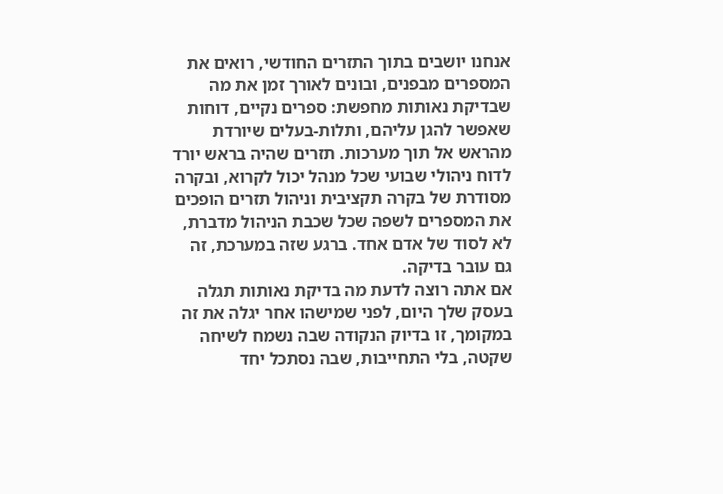אנחנו יושבים בתוך התזרים החודשי, רואים את המספרים מבפנים, ובונים לאורך זמן את מה שבדיקת נאותות מחפשת: ספרים נקיים, דוחות שאפשר להגן עליהם, ותלות-בעלים שיורדת מהראש אל תוך מערכות. תזרים שהיה בראש יורד לדוח ניהולי שבועי שכל מנהל יכול לקרוא, ובקרה מסודרת של בקרה תקציבית וניהול תזרים הופכים את המספרים לשפה שכל שכבת הניהול מדברת, לא לסוד של אדם אחד. ברגע שזה במערכת, זה גם עובר בדיקה.
אם אתה רוצה לדעת מה בדיקת נאותות תגלה בעסק שלך היום, לפני שמישהו אחר יגלה את זה במקומך, זו בדיוק הנקודה שבה נשמח לשיחה שקטה, בלי התחייבות, שבה נסתכל יחד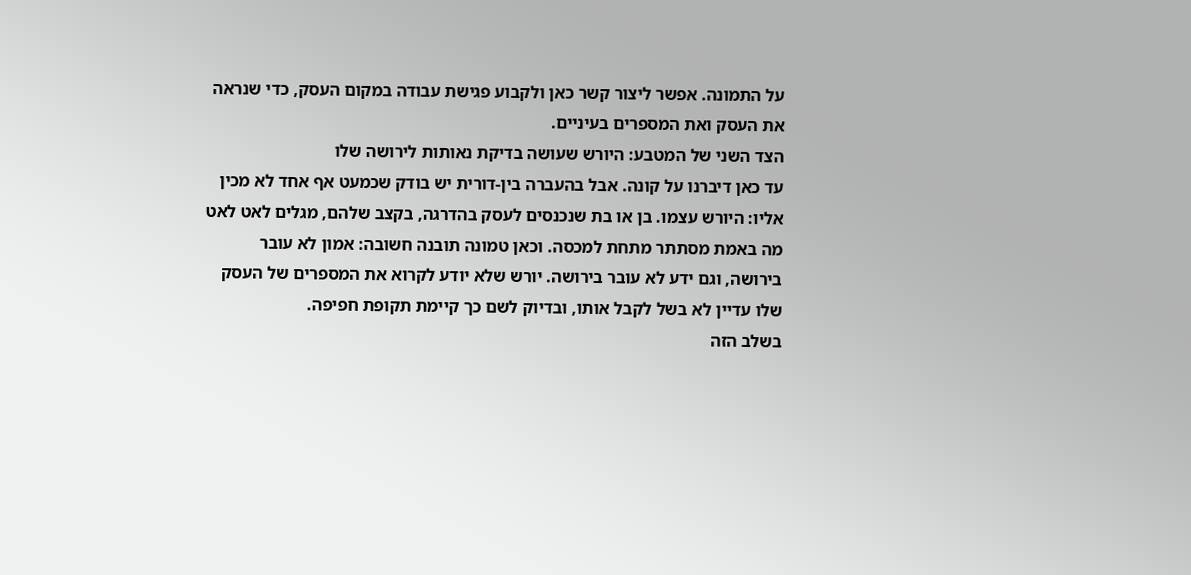על התמונה. אפשר ליצור קשר כאן ולקבוע פגישת עבודה במקום העסק, כדי שנראה את העסק ואת המספרים בעיניים.
הצד השני של המטבע: היורש שעושה בדיקת נאותות לירושה שלו
עד כאן דיברנו על קונה. אבל בהעברה בין-דורית יש בודק שכמעט אף אחד לא מכין אליו: היורש עצמו. בן או בת שנכנסים לעסק בהדרגה, בקצב שלהם, מגלים לאט לאט מה באמת מסתתר מתחת למכסה. וכאן טמונה תובנה חשובה: אמון לא עובר בירושה, וגם ידע לא עובר בירושה. יורש שלא יודע לקרוא את המספרים של העסק שלו עדיין לא בשל לקבל אותו, ובדיוק לשם כך קיימת תקופת חפיפה.
בשלב הזה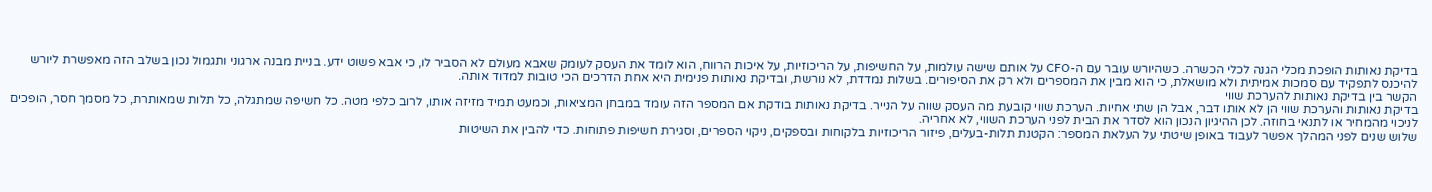בדיקת נאותות הופכת מכלי הגנה לכלי הכשרה. כשהיורש עובר עם ה-CFO על אותם שישה עולמות, על החשיפות, על הריכוזיות, על איכות הרווח, הוא לומד את העסק לעומק שאבא מעולם לא הסביר לו, כי אבא פשוט ידע. בניית מבנה ארגוני ותגמול נכון בשלב הזה מאפשרת ליורש להיכנס לתפקיד עם סמכות אמיתית ולא מושאלת, כי הוא מבין את המספרים ולא רק את הסיפורים. בשלות נמדדת, לא נורשת, ובדיקת נאותות פנימית היא אחת הדרכים הכי טובות למדוד אותה.
הקשר בין בדיקת נאותות להערכת שווי
בדיקת נאותות והערכת שווי הן לא אותו דבר, אבל הן שתי אחיות. הערכת שווי קובעת מה העסק שווה על הנייר. בדיקת נאותות בודקת אם המספר הזה עומד במבחן המציאות, וכמעט תמיד מזיזה אותו, לרוב כלפי מטה. כל חשיפה שמתגלה, כל תלות שמאותרת, כל מסמך חסר, הופכים לניכוי מהמחיר או לתנאי בחוזה. לכן ההיגיון הנכון הוא לסדר את הבית לפני הערכת השווי, לא אחריה.
שלוש שנים לפני המהלך אפשר לעבוד באופן שיטתי על העלאת המספר: הקטנת תלות-בעלים, פיזור הריכוזיות בלקוחות ובספקים, ניקוי הספרים, וסגירת חשיפות פתוחות. כדי להבין את השיטות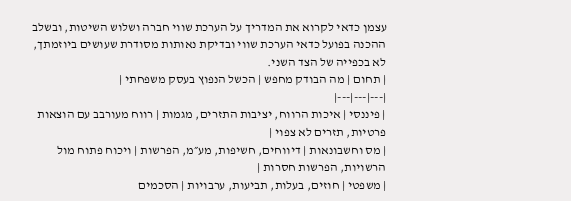עצמן כדאי לקרוא את המדריך על הערכת שווי חברה ושלוש השיטות, ובשלב ההכנה בפועל כדאי הערכת שווי ובדיקת נאותות מסודרת שעושים ביוזמתך, לא בכפייה של הצד השני.
| תחום | מה הבודק מחפש | הכשל הנפוץ בעסק משפחתי |
|---|---|---|
| פיננסי | איכות הרווח, יציבות התזרים, מגמות | רווח מעורבב עם הוצאות פרטיות, תזרים לא צפוי |
| מס וחשבונאות | דיווחים, חשיפות, מע״מ, הפרשות | ויכוח פתוח מול הרשויות, הפרשות חסרות |
| משפטי | חוזים, בעלות, תביעות, ערבויות | הסכמים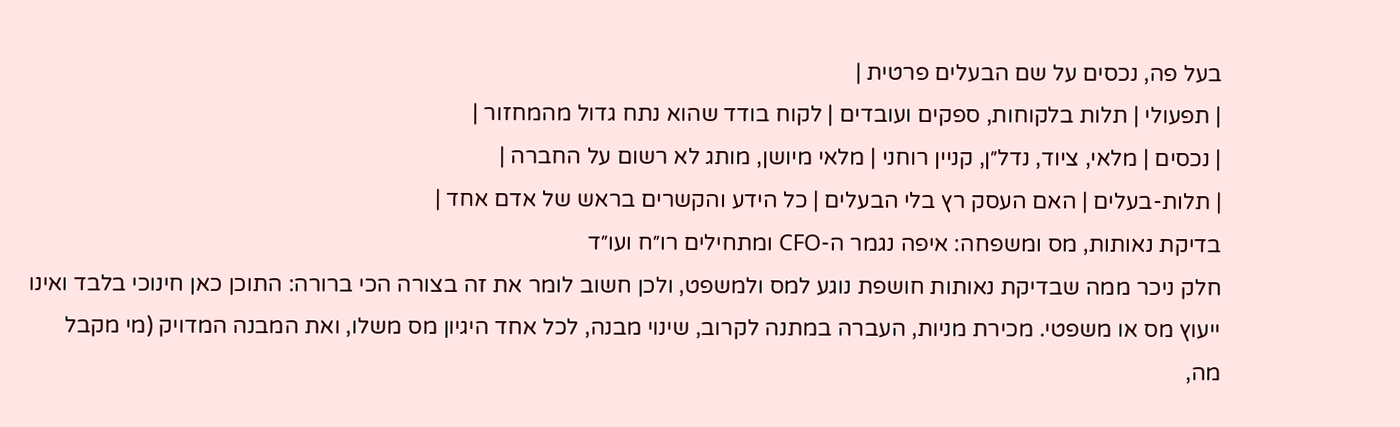בעל פה, נכסים על שם הבעלים פרטית |
| תפעולי | תלות בלקוחות, ספקים ועובדים | לקוח בודד שהוא נתח גדול מהמחזור |
| נכסים | מלאי, ציוד, נדל״ן, קניין רוחני | מלאי מיושן, מותג לא רשום על החברה |
| תלות-בעלים | האם העסק רץ בלי הבעלים | כל הידע והקשרים בראש של אדם אחד |
בדיקת נאותות, מס ומשפחה: איפה נגמר ה-CFO ומתחילים רו״ח ועו״ד
חלק ניכר ממה שבדיקת נאותות חושפת נוגע למס ולמשפט, ולכן חשוב לומר את זה בצורה הכי ברורה: התוכן כאן חינוכי בלבד ואינו ייעוץ מס או משפטי. מכירת מניות, העברה במתנה לקרוב, שינוי מבנה, לכל אחד היגיון מס משלו, ואת המבנה המדויק (מי מקבל מה,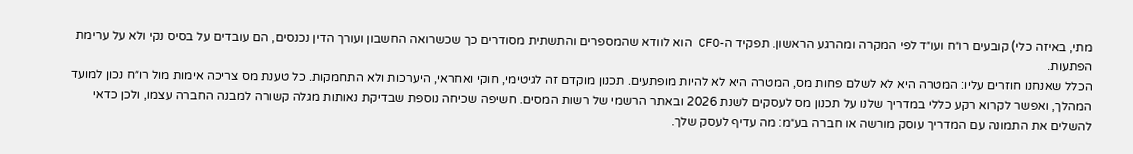מתי, באיזה כלי) קובעים רו״ח ועו״ד לפי המקרה ומהרגע הראשון. תפקיד ה-CFO הוא לוודא שהמספרים והתשתית מסודרים כך שכשרואה החשבון ועורך הדין נכנסים, הם עובדים על בסיס נקי ולא על ערימת הפתעות.
הכלל שאנחנו חוזרים עליו: המטרה היא לא לשלם פחות מס, המטרה היא לא להיות מופתעים. תכנון מוקדם זה לגיטימי, חוקי ואחראי, היערכות ולא התחמקות. כל טענת מס צריכה אימות מול רו״ח נכון למועד המהלך, ואפשר לקרוא רקע כללי במדריך שלנו על תכנון מס לעסקים לשנת 2026 ובאתר הרשמי של רשות המסים. חשיפה שכיחה נוספת שבדיקת נאותות מגלה קשורה למבנה החברה עצמו, ולכן כדאי להשלים את התמונה עם המדריך עוסק מורשה או חברה בע״מ: מה עדיף לעסק שלך.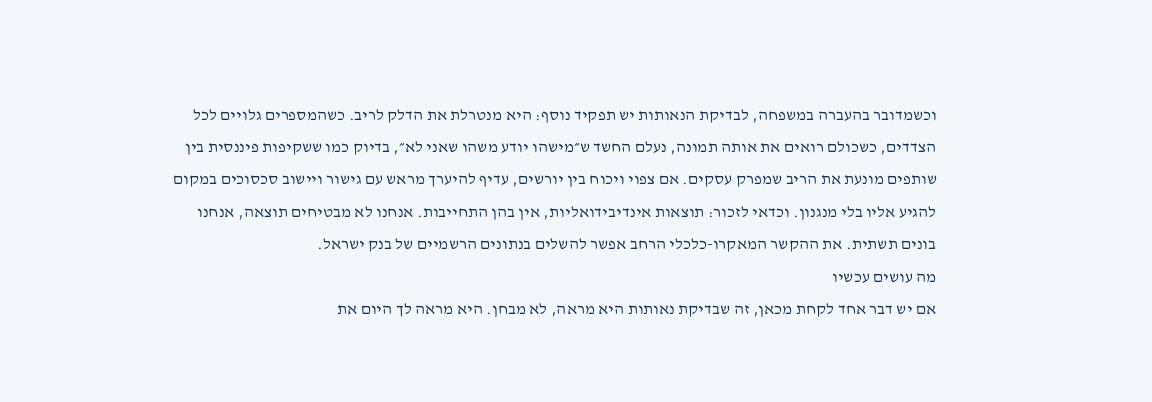וכשמדובר בהעברה במשפחה, לבדיקת הנאותות יש תפקיד נוסף: היא מנטרלת את הדלק לריב. כשהמספרים גלויים לכל הצדדים, כשכולם רואים את אותה תמונה, נעלם החשד ש״מישהו יודע משהו שאני לא״, בדיוק כמו ששקיפות פיננסית בין שותפים מונעת את הריב שמפרק עסקים. אם צפוי ויכוח בין יורשים, עדיף להיערך מראש עם גישור ויישוב סכסוכים במקום להגיע אליו בלי מנגנון. וכדאי לזכור: תוצאות אינדיבידואליות, אין בהן התחייבות. אנחנו לא מבטיחים תוצאה, אנחנו בונים תשתית. את ההקשר המאקרו-כלכלי הרחב אפשר להשלים בנתונים הרשמיים של בנק ישראל.
מה עושים עכשיו
אם יש דבר אחד לקחת מכאן, זה שבדיקת נאותות היא מראה, לא מבחן. היא מראה לך היום את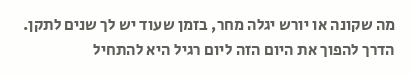מה שקונה או יורש יגלה מחר, בזמן שעוד יש לך שנים לתקן. הדרך להפוך את היום הזה ליום רגיל היא להתחיל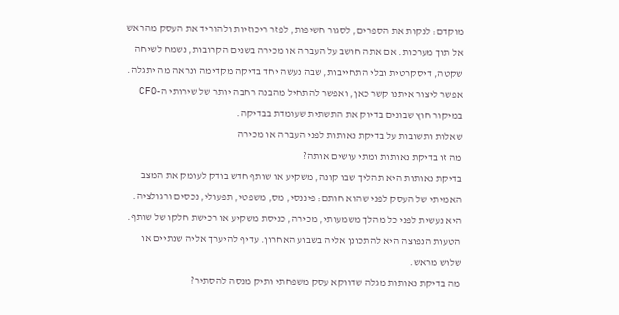מוקדם: לנקות את הספרים, לסגור חשיפות, לפזר ריכוזיות ולהוריד את העסק מהראש אל תוך מערכות. אם אתה חושב על העברה או מכירה בשנים הקרובות, נשמח לשיחה שקטה, דיסקרטית ובלי התחייבות, שבה נעשה יחד בדיקה מקדימה ונראה מה יתגלה. אפשר ליצור איתנו קשר כאן, ואפשר להתחיל מהבנה רחבה יותר של שירותי ה-CFO במיקור חוץ שבונים בדיוק את התשתית שעומדת בבדיקה.
שאלות ותשובות על בדיקת נאותות לפני העברה או מכירה
מה זו בדיקת נאותות ומתי עושים אותה?
בדיקת נאותות היא תהליך שבו קונה, משקיע או שותף חדש בודק לעומק את המצב האמיתי של העסק לפני שהוא חותם: פיננסי, מס, משפטי, תפעולי, נכסים ורגולציה. היא נעשית לפני כל מהלך משמעותי, מכירה, כניסת משקיע או רכישת חלקו של שותף. הטעות הנפוצה היא להתכונן אליה בשבוע האחרון. עדיף להיערך אליה שנתיים או שלוש מראש.
מה בדיקת נאותות מגלה שדווקא עסק משפחתי ותיק מנסה להסתיר?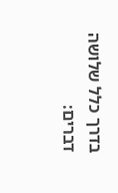בדרך כלל שלושה דברים: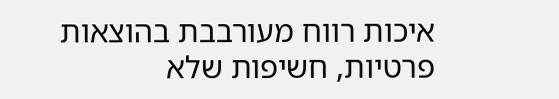איכות רווח מעורבבת בהוצאות פרטיות, חשיפות שלא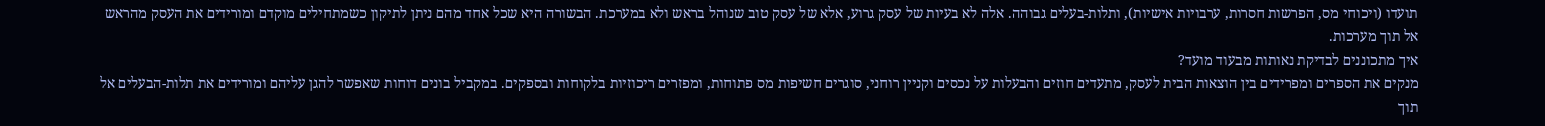תועדו (ויכוחי מס, הפרשות חסרות, ערבויות אישיות), ותלות-בעלים גבוהה. אלה לא בעיות של עסק גרוע, אלא של עסק טוב שנוהל בראש ולא במערכת. הבשורה היא שכל אחד מהם ניתן לתיקון כשמתחילים מוקדם ומורידים את העסק מהראש אל תוך מערכות.
איך מתכוננים לבדיקת נאותות מבעוד מועד?
מנקים את הספרים ומפרידים בין הוצאות הבית לעסק, מתעדים חוזים והבעלות על נכסים וקניין רוחני, סוגרים חשיפות מס פתוחות, ומפזרים ריכוזיות בלקוחות ובספקים. במקביל בונים דוחות שאפשר להגן עליהם ומורידים את תלות-הבעלים אל תוך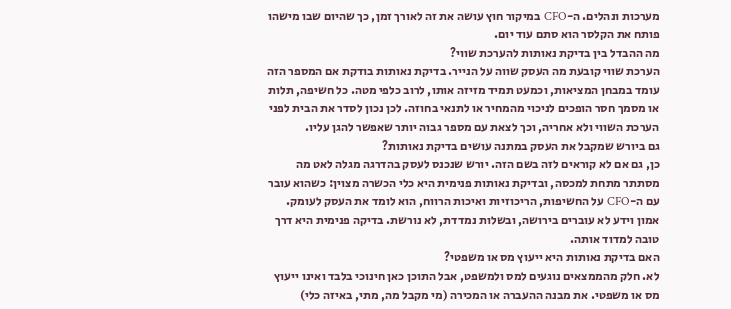מערכות ונהלים. ה-CFO במיקור חוץ עושה את זה לאורך זמן, כך שהיום שבו מישהו פותח את הקלסר הוא סתם עוד יום.
מה ההבדל בין בדיקת נאותות להערכת שווי?
הערכת שווי קובעת מה העסק שווה על הנייר. בדיקת נאותות בודקת אם המספר הזה עומד במבחן המציאות, וכמעט תמיד מזיזה אותו, לרוב כלפי מטה. כל חשיפה, תלות או מסמך חסר הופכים לניכוי מהמחיר או לתנאי בחוזה. לכן נכון לסדר את הבית לפני הערכת השווי ולא אחריה, וכך לצאת עם מספר גבוה יותר שאפשר להגן עליו.
גם ביורש שמקבל את העסק במתנה עושים בדיקת נאותות?
כן, גם אם לא קוראים לזה בשם הזה. יורש שנכנס לעסק בהדרגה מגלה לאט מה מסתתר מתחת למכסה, ובדיקת נאותות פנימית היא כלי הכשרה מצוין: כשהוא עובר עם ה-CFO על החשיפות, הריכוזיות ואיכות הרווח, הוא לומד את העסק לעומק. אמון וידע לא עוברים בירושה, ובשלות נמדדת, לא נורשת. בדיקה פנימית היא דרך טובה למדוד אותה.
האם בדיקת נאותות היא ייעוץ מס או משפטי?
לא. חלק מהממצאים נוגעים למס ולמשפט, אבל התוכן כאן חינוכי בלבד ואינו ייעוץ מס או משפטי. את מבנה ההעברה או המכירה (מי מקבל מה, מתי, באיזה כלי)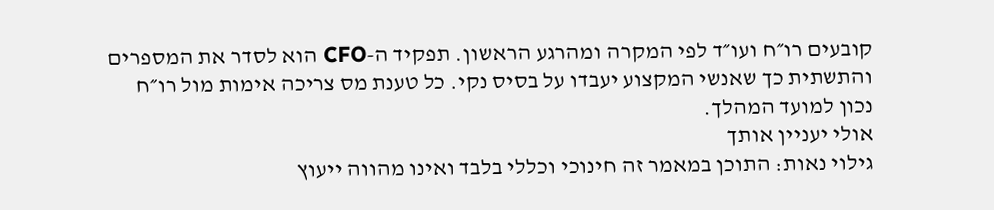קובעים רו״ח ועו״ד לפי המקרה ומהרגע הראשון. תפקיד ה-CFO הוא לסדר את המספרים והתשתית כך שאנשי המקצוע יעבדו על בסיס נקי. כל טענת מס צריכה אימות מול רו״ח נכון למועד המהלך.
אולי יעניין אותך
גילוי נאות: התוכן במאמר זה חינוכי וכללי בלבד ואינו מהווה ייעוץ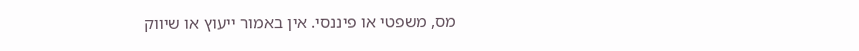מס, משפטי או פיננסי. אין באמור ייעוץ או שיווק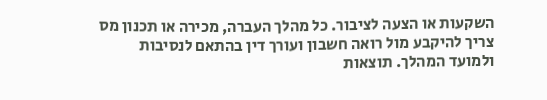השקעות או הצעה לציבור. כל מהלך העברה, מכירה או תכנון מס צריך להיקבע מול רואה חשבון ועורך דין בהתאם לנסיבות ולמועד המהלך. תוצאות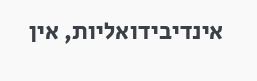אינדיבידואליות, אין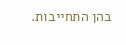בהן התחייבות.